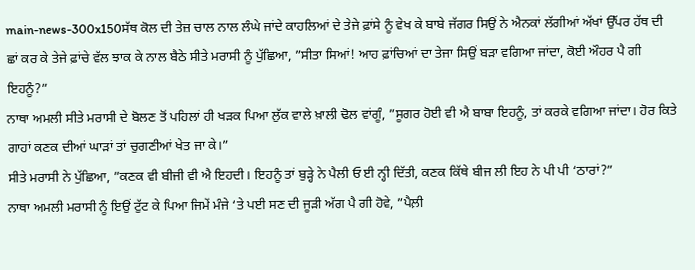main-news-300x150ਸੱਥ ਕੋਲ ਦੀ ਤੇਜ਼ ਚਾਲ ਨਾਲ ਲੰਘੇ ਜਾਂਦੇ ਕਾਹਲਿਆਂ ਦੇ ਤੇਜੇ ਫ਼ਾਂਸੇ ਨੂੰ ਵੇਖ ਕੇ ਬਾਬੇ ਜੱਗਰ ਸਿਉਂ ਨੇ ਐਨਕਾਂ ਲੱਗੀਆਂ ਅੱਖਾਂ ਉੱਪਰ ਹੱਥ ਦੀ ਛਾਂ ਕਰ ਕੇ ਤੇਜੇ ਫ਼ਾਂਚੇ ਵੱਲ ਝਾਕ ਕੇ ਨਾਲ ਬੈਠੇ ਸੀਤੇ ਮਰਾਸੀ ਨੂੰ ਪੁੱਛਿਆ, ”ਸੀਤਾ ਸਿਆਂ! ਆਹ ਫ਼ਾਂਚਿਆਂ ਦਾ ਤੇਜਾ ਸਿਉਂ ਬੜਾ ਵਗਿਆ ਜਾਂਦਾ, ਕੋਈ ਔਹਰ ਪੈ ਗੀ ਇਹਨੂੰ?”
ਨਾਥਾ ਅਮਲੀ ਸੀਤੇ ਮਰਾਸੀ ਦੇ ਬੋਲਣ ਤੋਂ ਪਹਿਲਾਂ ਹੀ ਖੜਕ ਪਿਆ ਲੁੱਕ ਵਾਲੇ ਖ਼ਾਲੀ ਢੋਲ ਵਾਂਗੂੰ, ”ਸੂਗਰ ਹੋਈ ਵੀ ਐ ਬਾਬਾ ਇਹਨੂੰ, ਤਾਂ ਕਰਕੇ ਵਗਿਆ ਜਾਂਦਾ। ਹੋਰ ਕਿਤੇ ਗਾਹਾਂ ਕਣਕ ਦੀਆਂ ਘਾੜਾਂ ਤਾਂ ਚੁਗਣੀਆਂ ਖੇਤ ਜਾ ਕੇ।”
ਸੀਤੇ ਮਰਾਸੀ ਨੇ ਪੁੱਛਿਆ, ”ਕਣਕ ਵੀ ਬੀਜੀ ਵੀ ਐ ਇਹਦੀ। ਇਹਨੂੰ ਤਾਂ ਬੁੜ੍ਹੇ ਨੇ ਪੈਲੀ ਓ ਈ ਨ੍ਹੀ ਦਿੱਤੀ, ਕਣਕ ਕਿੱਥੇ ਬੀਜ ਲੀ ਇਹ ਨੇ ਪੀ ਪੀ ‘ਠਾਰਾਂ?”
ਨਾਥਾ ਅਮਲੀ ਮਰਾਸੀ ਨੂੰ ਇਉਂ ਟੁੱਟ ਕੇ ਪਿਆ ਜਿਮੇਂ ਮੰਜੇ ‘ਤੇ ਪਈ ਸਣ ਦੀ ਜੂੜੀ ਅੱਗ ਪੈ ਗੀ ਹੋਵੇ, ”ਪੈਲ਼ੀ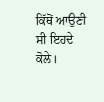ਕਿੱਥੋਂ ਆਉਣੀ ਸੀ ਇਹਦੇ ਕੋਲੇ।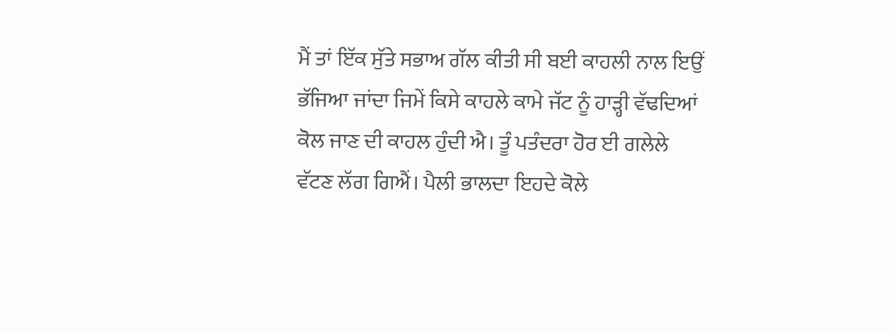ਮੈਂ ਤਾਂ ਇੱਕ ਸੁੱਤੇ ਸਭਾਅ ਗੱਲ ਕੀਤੀ ਸੀ ਬਈ ਕਾਹਲੀ ਨਾਲ ਇਉਂ ਭੱਜਿਆ ਜਾਂਦਾ ਜਿਮੇਂ ਕਿਸੇ ਕਾਹਲੇ ਕਾਮੇ ਜੱਟ ਨੂੰ ਹਾੜ੍ਹੀ ਵੱਢਦਿਆਂ ਕੋਲ ਜਾਣ ਦੀ ਕਾਹਲ ਹੁੰਦੀ ਐ। ਤੂੰ ਪਤੰਦਰਾ ਹੋਰ ਈ ਗਲੇਲੇ ਵੱਟਣ ਲੱਗ ਗਿਐਂ। ਪੈਲੀ ਭਾਲਦਾ ਇਹਦੇ ਕੋਲੇ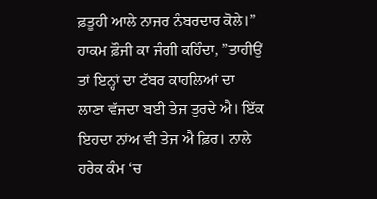ਫ਼ਤੂਹੀ ਆਲੇ ਨਾਜਰ ਨੰਬਰਦਾਰ ਕੋਲੇ।”
ਹਾਕਮ ਫ਼ੌਜੀ ਕਾ ਜੰਗੀ ਕਹਿੰਦਾ, ”ਤਾਹੀਉਂ ਤਾਂ ਇਨ੍ਹਾਂ ਦਾ ਟੱਬਰ ਕਾਹਲਿਆਂ ਦਾ ਲਾਣਾ ਵੱਜਦਾ ਬਈ ਤੇਜ ਤੁਰਦੇ ਐ। ਇੱਕ ਇਹਦਾ ਨਾਂਅ ਵੀ ਤੇਜ ਐ ਫ਼ਿਰ। ਨਾਲੇ ਹਰੇਕ ਕੰਮ ‘ਚ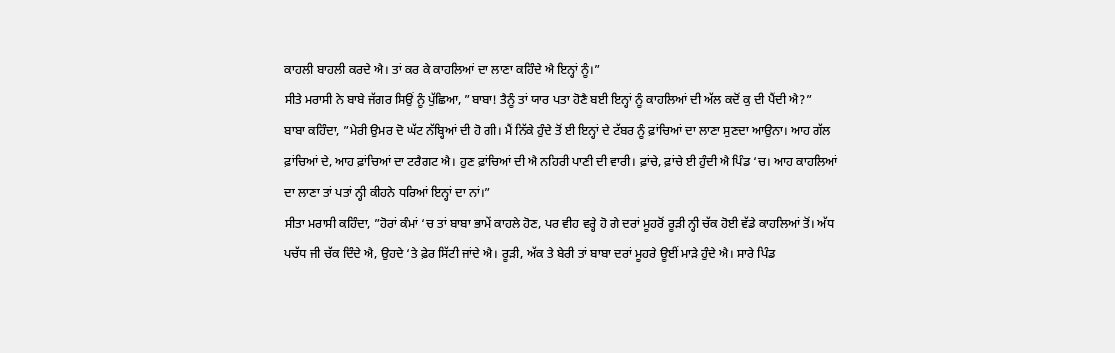ਕਾਹਲੀ ਬਾਹਲੀ ਕਰਦੇ ਐ। ਤਾਂ ਕਰ ਕੇ ਕਾਹਲਿਆਂ ਦਾ ਲਾਣਾ ਕਹਿੰਦੇ ਐ ਇਨ੍ਹਾਂ ਨੂੰ।”
ਸੀਤੇ ਮਰਾਸੀ ਨੇ ਬਾਬੇ ਜੱਗਰ ਸਿਉਂ ਨੂੰ ਪੁੱਛਿਆ, ”ਬਾਬਾ! ਤੈਨੂੰ ਤਾਂ ਯਾਰ ਪਤਾ ਹੋਣੈ ਬਈ ਇਨ੍ਹਾਂ ਨੂੰ ਕਾਹਲਿਆਂ ਦੀ ਅੱਲ ਕਦੋਂ ਕੁ ਦੀ ਪੈਂਦੀ ਐ?”
ਬਾਬਾ ਕਹਿੰਦਾ, ”ਮੇਰੀ ਉਮਰ ਦੋ ਘੱਟ ਨੱਬ੍ਹਿਆਂ ਦੀ ਹੋ ਗੀ। ਮੈਂ ਨਿੱਕੇ ਹੁੰਦੇ ਤੋਂ ਈ ਇਨ੍ਹਾਂ ਦੇ ਟੱਬਰ ਨੂੰ ਫ਼ਾਂਚਿਆਂ ਦਾ ਲਾਣਾ ਸੁਣਦਾ ਆਉਨਾ। ਆਹ ਗੱਲ ਫ਼ਾਂਚਿਆਂ ਦੇ, ਆਹ ਫ਼ਾਂਚਿਆਂ ਦਾ ਟਰੈਗਟ ਐ। ਹੁਣ ਫ਼ਾਂਚਿਆਂ ਦੀ ਐ ਨਹਿਰੀ ਪਾਣੀ ਦੀ ਵਾਰੀ। ਫ਼ਾਂਚੇ, ਫ਼ਾਂਚੇ ਈ ਹੁੰਦੀ ਐ ਪਿੰਡ ‘ਚ। ਆਹ ਕਾਹਲਿਆਂ ਦਾ ਲਾਣਾ ਤਾਂ ਪਤਾਂ ਨ੍ਹੀ ਕੀਹਨੇ ਧਰਿਆਂ ਇਨ੍ਹਾਂ ਦਾ ਨਾਂ।”
ਸੀਤਾ ਮਰਾਸੀ ਕਹਿੰਦਾ, ”ਹੋਰਾਂ ਕੰਮਾਂ ‘ਚ ਤਾਂ ਬਾਬਾ ਭਾਮੇਂ ਕਾਹਲੇ ਹੋਣ, ਪਰ ਵੀਹ ਵਰ੍ਹੇ ਹੋ ਗੇ ਦਰਾਂ ਮੂਹਰੋਂ ਰੂੜੀ ਨ੍ਹੀ ਚੱਕ ਹੋਈ ਵੱਡੇ ਕਾਹਲਿਆਂ ਤੋਂ। ਅੱਧ ਪਚੱਧ ਜੀ ਚੱਕ ਦਿੰਦੇ ਐ, ਉਹਦੇ ‘ਤੇ ਫ਼ੇਰ ਸਿੱਟੀ ਜਾਂਦੇ ਐ। ਰੂੜੀ, ਅੱਕ ਤੇ ਬੇਰੀ ਤਾਂ ਬਾਬਾ ਦਰਾਂ ਮੂਹਰੇ ਊਈਂ ਮਾੜੇ ਹੁੰਦੇ ਐ। ਸਾਰੇ ਪਿੰਡ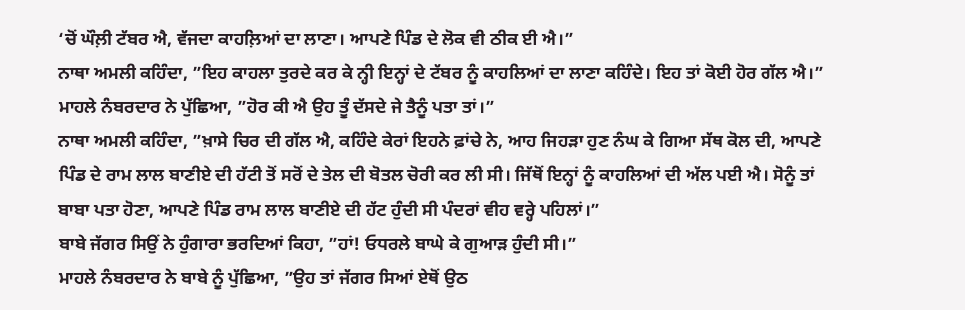‘ਚੋਂ ਘੌਲ਼ੀ ਟੱਬਰ ਐ, ਵੱਜਦਾ ਕਾਹਲ਼ਿਆਂ ਦਾ ਲਾਣਾ। ਆਪਣੇ ਪਿੰਡ ਦੇ ਲੋਕ ਵੀ ਠੀਕ ਈ ਐ।”
ਨਾਥਾ ਅਮਲੀ ਕਹਿੰਦਾ, ”ਇਹ ਕਾਹਲਾ ਤੁਰਦੇ ਕਰ ਕੇ ਨ੍ਹੀ ਇਨ੍ਹਾਂ ਦੇ ਟੱਬਰ ਨੂੰ ਕਾਹਲਿਆਂ ਦਾ ਲਾਣਾ ਕਹਿੰਦੇ। ਇਹ ਤਾਂ ਕੋਈ ਹੋਰ ਗੱਲ ਐ।”
ਮਾਹਲੇ ਨੰਬਰਦਾਰ ਨੇ ਪੁੱਛਿਆ, ”ਹੋਰ ਕੀ ਐ ਉਹ ਤੂੰ ਦੱਸਦੇ ਜੇ ਤੈਨੂੰ ਪਤਾ ਤਾਂ।”
ਨਾਥਾ ਅਮਲੀ ਕਹਿੰਦਾ, ”ਖ਼ਾਸੇ ਚਿਰ ਦੀ ਗੱਲ ਐ, ਕਹਿੰਦੇ ਕੇਰਾਂ ਇਹਨੇ ਫ਼ਾਂਚੇ ਨੇ, ਆਹ ਜਿਹੜਾ ਹੁਣ ਨੰਘ ਕੇ ਗਿਆ ਸੱਥ ਕੋਲ ਦੀ, ਆਪਣੇ ਪਿੰਡ ਦੇ ਰਾਮ ਲਾਲ ਬਾਣੀਏ ਦੀ ਹੱਟੀ ਤੋਂ ਸਰੋਂ ਦੇ ਤੇਲ ਦੀ ਬੋਤਲ ਚੋਰੀ ਕਰ ਲੀ ਸੀ। ਜਿੱਥੋਂ ਇਨ੍ਹਾਂ ਨੂੰ ਕਾਹਲਿਆਂ ਦੀ ਅੱਲ ਪਈ ਐ। ਸੋਨੂੰ ਤਾਂ ਬਾਬਾ ਪਤਾ ਹੋਣਾ, ਆਪਣੇ ਪਿੰਡ ਰਾਮ ਲਾਲ ਬਾਣੀਏ ਦੀ ਹੱਟ ਹੁੰਦੀ ਸੀ ਪੰਦਰਾਂ ਵੀਹ ਵਰ੍ਹੇ ਪਹਿਲਾਂ।”
ਬਾਬੇ ਜੱਗਰ ਸਿਉਂ ਨੇ ਹੁੰਗਾਰਾ ਭਰਦਿਆਂ ਕਿਹਾ, ”ਹਾਂ! ਓਧਰਲੇ ਬਾਘੇ ਕੇ ਗੁਆੜ ਹੁੰਦੀ ਸੀ।”
ਮਾਹਲੇ ਨੰਬਰਦਾਰ ਨੇ ਬਾਬੇ ਨੂੰ ਪੁੱਛਿਆ, ”ਉਹ ਤਾਂ ਜੱਗਰ ਸਿਆਂ ਏਥੋਂ ਉਠ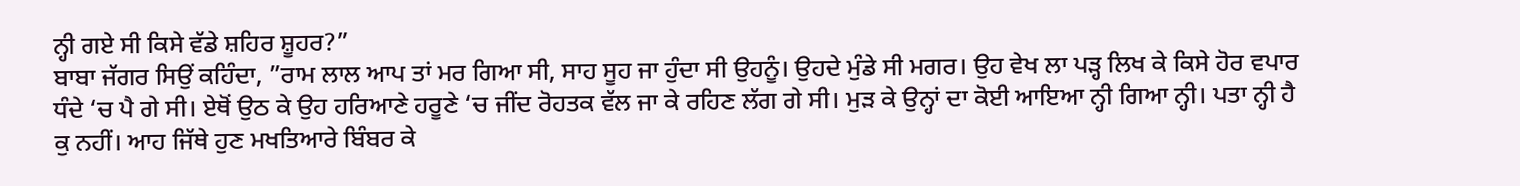ਨ੍ਹੀ ਗਏ ਸੀ ਕਿਸੇ ਵੱਡੇ ਸ਼ਹਿਰ ਸ਼ੂਹਰ?”
ਬਾਬਾ ਜੱਗਰ ਸਿਉਂ ਕਹਿੰਦਾ, ”ਰਾਮ ਲਾਲ ਆਪ ਤਾਂ ਮਰ ਗਿਆ ਸੀ, ਸਾਹ ਸੂਹ ਜਾ ਹੁੰਦਾ ਸੀ ਉਹਨੂੰ। ਉਹਦੇ ਮੁੰਡੇ ਸੀ ਮਗਰ। ਉਹ ਵੇਖ ਲਾ ਪੜ੍ਹ ਲਿਖ ਕੇ ਕਿਸੇ ਹੋਰ ਵਪਾਰ ਧੰਦੇ ‘ਚ ਪੈ ਗੇ ਸੀ। ਏਥੋਂ ਉਠ ਕੇ ਉਹ ਹਰਿਆਣੇ ਹਰੂਣੇ ‘ਚ ਜੀਂਦ ਰੋਹਤਕ ਵੱਲ ਜਾ ਕੇ ਰਹਿਣ ਲੱਗ ਗੇ ਸੀ। ਮੁੜ ਕੇ ਉਨ੍ਹਾਂ ਦਾ ਕੋਈ ਆਇਆ ਨ੍ਹੀ ਗਿਆ ਨ੍ਹੀ। ਪਤਾ ਨ੍ਹੀ ਹੈ ਕੁ ਨਹੀਂ। ਆਹ ਜਿੱਥੇ ਹੁਣ ਮਖਤਿਆਰੇ ਬਿੰਬਰ ਕੇ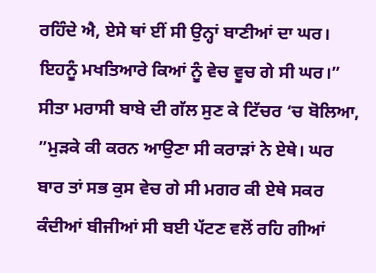ਰਹਿੰਦੇ ਐ, ਏਸੇ ਥਾਂ ਈਂ ਸੀ ਉਨ੍ਹਾਂ ਬਾਣੀਆਂ ਦਾ ਘਰ। ਇਹਨੂੰ ਮਖਤਿਆਰੇ ਕਿਆਂ ਨੂੰ ਵੇਚ ਵੂਚ ਗੇ ਸੀ ਘਰ।”
ਸੀਤਾ ਮਰਾਸੀ ਬਾਬੇ ਦੀ ਗੱਲ ਸੁਣ ਕੇ ਟਿੱਚਰ ‘ਚ ਬੋਲਿਆ, ”ਮੁੜਕੇ ਕੀ ਕਰਨ ਆਉਣਾ ਸੀ ਕਰਾੜਾਂ ਨੇ ਏਥੇ। ਘਰ ਬਾਰ ਤਾਂ ਸਭ ਕੁਸ ਵੇਚ ਗੇ ਸੀ ਮਗਰ ਕੀ ਏਥੇ ਸਕਰ ਕੰਦੀਆਂ ਬੀਜੀਆਂ ਸੀ ਬਈ ਪੱਟਣ ਵਲੋਂ ਰਹਿ ਗੀਆਂ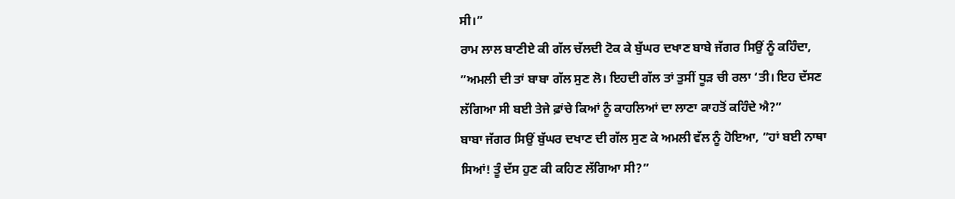ਸੀ।”
ਰਾਮ ਲਾਲ ਬਾਣੀਏ ਕੀ ਗੱਲ ਚੱਲਦੀ ਟੋਕ ਕੇ ਬੁੱਘਰ ਦਖਾਣ ਬਾਬੇ ਜੱਗਰ ਸਿਉਂ ਨੂੰ ਕਹਿੰਦਾ, ”ਅਮਲੀ ਦੀ ਤਾਂ ਬਾਬਾ ਗੱਲ ਸੁਣ ਲੋ। ਇਹਦੀ ਗੱਲ ਤਾਂ ਤੁਸੀਂ ਧੂੜ ਚੀ ਰਲਾ ‘ਤੀ। ਇਹ ਦੱਸਣ ਲੱਗਿਆ ਸੀ ਬਈ ਤੇਜੇ ਫ਼ਾਂਚੇ ਕਿਆਂ ਨੂੰ ਕਾਹਲਿਆਂ ਦਾ ਲਾਣਾ ਕਾਹਤੋਂ ਕਹਿੰਦੇ ਐ?”
ਬਾਬਾ ਜੱਗਰ ਸਿਉਂ ਬੁੱਘਰ ਦਖਾਣ ਦੀ ਗੱਲ ਸੁਣ ਕੇ ਅਮਲੀ ਵੱਲ ਨੂੰ ਹੋਇਆ, ”ਹਾਂ ਬਈ ਨਾਥਾ ਸਿਆਂ! ਤੂੰ ਦੱਸ ਹੁਣ ਕੀ ਕਹਿਣ ਲੱਗਿਆ ਸੀ?”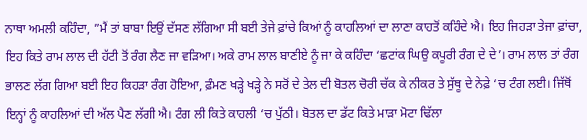ਨਾਥਾ ਅਮਲੀ ਕਹਿੰਦਾ, ”ਮੈਂ ਤਾਂ ਬਾਬਾ ਇਉਂ ਦੱਸਣ ਲੱਗਿਆ ਸੀ ਬਈ ਤੇਜੇ ਫ਼ਾਂਚੇ ਕਿਆਂ ਨੂੰ ਕਾਹਲਿਆਂ ਦਾ ਲਾਣਾ ਕਾਹਤੋਂ ਕਹਿੰਦੇ ਐ। ਇਹ ਜਿਹੜਾ ਤੇਜਾ ਫ਼ਾਂਚਾ, ਇਹ ਕਿਤੇ ਰਾਮ ਲਾਲ ਦੀ ਹੱਟੀ ਤੋਂ ਰੰਗ ਲੈਣ ਜਾ ਵੜਿਆ। ਅਕੇ ਰਾਮ ਲਾਲ ਬਾਣੀਏ ਨੂੰ ਜਾ ਕੇ ਕਹਿੰਦਾ ‘ਛਟਾਂਕ ਘਿਉ ਕਪੂਰੀ ਰੰਗ ਦੇ ਦੇ’। ਰਾਮ ਲਾਲ ਤਾਂ ਰੰਗ ਭਾਲਣ ਲੱਗ ਗਿਆ ਬਈ ਇਹ ਕਿਹੜਾ ਰੰਗ ਹੋਇਆ, ਫ਼ੰਮਣ ਖੜ੍ਹੇ ਖੜ੍ਹੇ ਨੇ ਸਰੋਂ ਦੇ ਤੇਲ ਦੀ ਬੋਤਲ ਚੋਰੀ ਚੱਕ ਕੇ ਨੀਕਰ ਤੇ ਸੁੱਥੂ ਦੇ ਨੇਫ਼ੇ ‘ਚ ਟੰਗ ਲਈ। ਜਿੱਥੋਂ ਇਨ੍ਹਾਂ ਨੂੰ ਕਾਹਲਿਆਂ ਦੀ ਅੱਲ ਪੈਣ ਲੱਗੀ ਐ। ਟੰਗ ਲੀ ਕਿਤੇ ਕਾਹਲੀ ‘ਚ ਪੁੱਠੀ। ਬੋਤਲ ਦਾ ਡੱਟ ਕਿਤੇ ਮਾੜਾ ਮੋਟਾ ਢਿੱਲਾ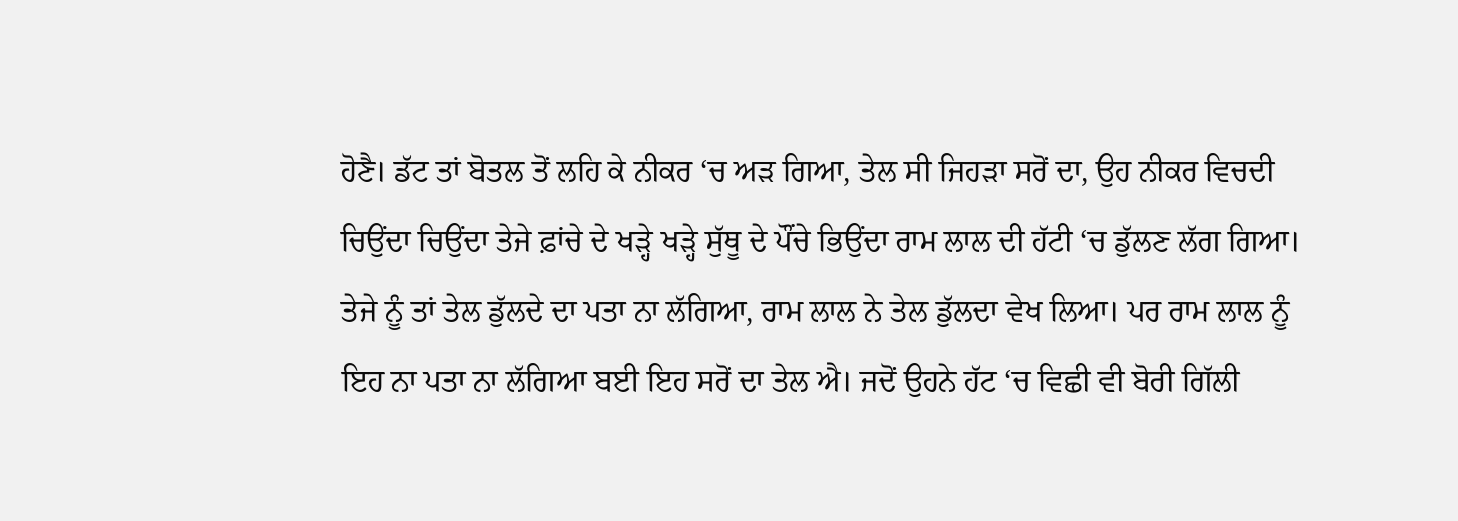ਹੋਣੈ। ਡੱਟ ਤਾਂ ਬੋਤਲ ਤੋਂ ਲਹਿ ਕੇ ਨੀਕਰ ‘ਚ ਅੜ ਗਿਆ, ਤੇਲ ਸੀ ਜਿਹੜਾ ਸਰੋਂ ਦਾ, ਉਹ ਨੀਕਰ ਵਿਚਦੀ ਚਿਉਂਦਾ ਚਿਉਂਦਾ ਤੇਜੇ ਫ਼ਾਂਚੇ ਦੇ ਖੜ੍ਹੇ ਖੜ੍ਹੇ ਸੁੱਥੂ ਦੇ ਪੌਂਚੇ ਭਿਉਂਦਾ ਰਾਮ ਲਾਲ ਦੀ ਹੱਟੀ ‘ਚ ਡੁੱਲਣ ਲੱਗ ਗਿਆ। ਤੇਜੇ ਨੂੰ ਤਾਂ ਤੇਲ ਡੁੱਲਦੇ ਦਾ ਪਤਾ ਨਾ ਲੱਗਿਆ, ਰਾਮ ਲਾਲ ਨੇ ਤੇਲ ਡੁੱਲਦਾ ਵੇਖ ਲਿਆ। ਪਰ ਰਾਮ ਲਾਲ ਨੂੰ ਇਹ ਨਾ ਪਤਾ ਨਾ ਲੱਗਿਆ ਬਈ ਇਹ ਸਰੋਂ ਦਾ ਤੇਲ ਐ। ਜਦੋਂ ਉਹਨੇ ਹੱਟ ‘ਚ ਵਿਛੀ ਵੀ ਬੋਰੀ ਗਿੱਲੀ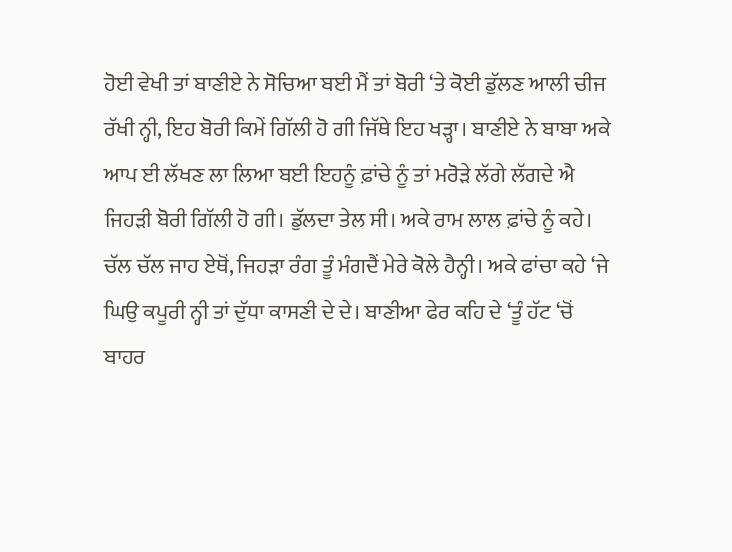ਹੋਈ ਵੇਖੀ ਤਾਂ ਬਾਣੀਏ ਨੇ ਸੋਚਿਆ ਬਈ ਮੈਂ ਤਾਂ ਬੋਰੀ ‘ਤੇ ਕੋਈ ਡੁੱਲਣ ਆਲੀ ਚੀਜ ਰੱਖੀ ਨ੍ਹੀ, ਇਹ ਬੋਰੀ ਕਿਮੇਂ ਗਿੱਲੀ ਹੋ ਗੀ ਜਿੱਥੇ ਇਹ ਖੜ੍ਹਾ। ਬਾਣੀਏ ਨੇ ਬਾਬਾ ਅਕੇ ਆਪ ਈ ਲੱਖਣ ਲਾ ਲਿਆ ਬਈ ਇਹਨੂੰ ਫ਼ਾਂਚੇ ਨੂੰ ਤਾਂ ਮਰੋੜੇ ਲੱਗੇ ਲੱਗਦੇ ਐ ਜਿਹੜੀ ਬੋਰੀ ਗਿੱਲੀ ਹੋ ਗੀ। ਡੁੱਲਦਾ ਤੇਲ ਸੀ। ਅਕੇ ਰਾਮ ਲਾਲ ਫ਼ਾਂਚੇ ਨੂੰ ਕਹੇ। ਚੱਲ ਚੱਲ ਜਾਹ ਏਥੋਂ, ਜਿਹੜਾ ਰੰਗ ਤੂੰ ਮੰਗਦੈਂ ਮੇਰੇ ਕੋਲੇ ਹੈਨ੍ਹੀ। ਅਕੇ ਫਾਂਚਾ ਕਹੇ ‘ਜੇ ਘਿਉ ਕਪੂਰੀ ਨ੍ਹੀ ਤਾਂ ਦੁੱਧਾ ਕਾਸਣੀ ਦੇ ਦੇ। ਬਾਣੀਆ ਫੇਰ ਕਹਿ ਦੇ ‘ਤੂੰ ਹੱਟ ‘ਚੋਂ ਬਾਹਰ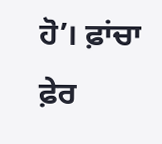ਹੋ’। ਫ਼ਾਂਚਾ ਫ਼ੇਰ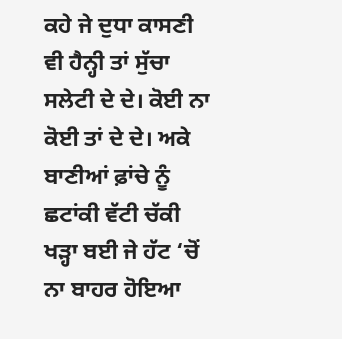ਕਹੇ ਜੇ ਦੁਧਾ ਕਾਸਣੀ ਵੀ ਹੈਨ੍ਹੀ ਤਾਂ ਸੁੱਚਾ ਸਲੇਟੀ ਦੇ ਦੇ। ਕੋਈ ਨਾ ਕੋਈ ਤਾਂ ਦੇ ਦੇ। ਅਕੇ ਬਾਣੀਆਂ ਫ਼ਾਂਚੇ ਨੂੰ ਛਟਾਂਕੀ ਵੱਟੀ ਚੱਕੀ ਖੜ੍ਹਾ ਬਈ ਜੇ ਹੱਟ ‘ਚੋਂ ਨਾ ਬਾਹਰ ਹੋਇਆ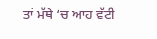ਤਾਂ ਮੱਥੇ ‘ਚ ਆਹ ਵੱਟੀ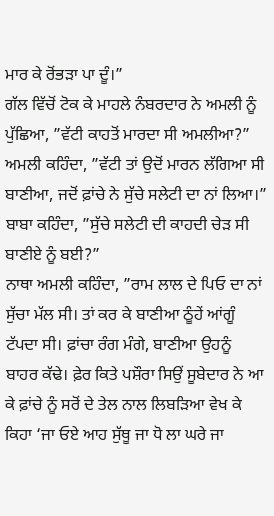ਮਾਰ ਕੇ ਰੋਂਭੜਾ ਪਾ ਦੂੰ।”
ਗੱਲ ਵਿੱਚੋਂ ਟੋਕ ਕੇ ਮਾਹਲੇ ਨੰਬਰਦਾਰ ਨੇ ਅਮਲੀ ਨੂੰ ਪੁੱਛਿਆ, ”ਵੱਟੀ ਕਾਹਤੋਂ ਮਾਰਦਾ ਸੀ ਅਮਲੀਆ?”
ਅਮਲੀ ਕਹਿੰਦਾ, ”ਵੱਟੀ ਤਾਂ ਉਦੋਂ ਮਾਰਨ ਲੱਗਿਆ ਸੀ ਬਾਣੀਆ, ਜਦੋਂ ਫ਼ਾਂਚੇ ਨੇ ਸੁੱਚੇ ਸਲੇਟੀ ਦਾ ਨਾਂ ਲਿਆ।”
ਬਾਬਾ ਕਹਿੰਦਾ, ”ਸੁੱਚੇ ਸਲੇਟੀ ਦੀ ਕਾਹਦੀ ਚੇੜ ਸੀ ਬਾਣੀਏ ਨੂੰ ਬਈ?”
ਨਾਥਾ ਅਮਲੀ ਕਹਿੰਦਾ, ”ਰਾਮ ਲਾਲ ਦੇ ਪਿਓ ਦਾ ਨਾਂ ਸੁੱਚਾ ਮੱਲ ਸੀ। ਤਾਂ ਕਰ ਕੇ ਬਾਣੀਆ ਠੂੰਹੇਂ ਆਂਗੂੰ ਟੱਪਦਾ ਸੀ। ਫ਼ਾਂਚਾ ਰੰਗ ਮੰਗੇ, ਬਾਣੀਆ ਉਹਨੂੰ ਬਾਹਰ ਕੱਢੇ। ਫ਼ੇਰ ਕਿਤੇ ਪਸ਼ੌਰਾ ਸਿਉਂ ਸੂਬੇਦਾਰ ਨੇ ਆ ਕੇ ਫ਼ਾਂਚੇ ਨੂੰ ਸਰੋਂ ਦੇ ਤੇਲ ਨਾਲ ਲਿਬੜਿਆ ਵੇਖ ਕੇ ਕਿਹਾ ‘ਜਾ ਓਏ ਆਹ ਸੁੱਥੂ ਜਾ ਧੋ ਲਾ ਘਰੇ ਜਾ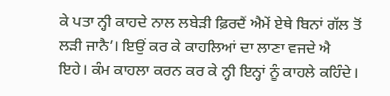ਕੇ ਪਤਾ ਨ੍ਹੀ ਕਾਹਦੇ ਨਾਲ ਲਬੇੜੀ ਫ਼ਿਰਦੈਂ ਐਮੇਂ ਏਥੇ ਬਿਨਾਂ ਗੱਲ ਤੋਂ ਲੜੀ ਜਾਨੈ’। ਇਉਂ ਕਰ ਕੇ ਕਾਹਲਿਆਂ ਦਾ ਲਾਣਾ ਵਜਦੇ ਐ ਇਹੇ। ਕੰਮ ਕਾਹਲਾ ਕਰਨ ਕਰ ਕੇ ਨ੍ਹੀ ਇਨ੍ਹਾਂ ਨੂੰ ਕਾਹਲੇ ਕਹਿੰਦੇ।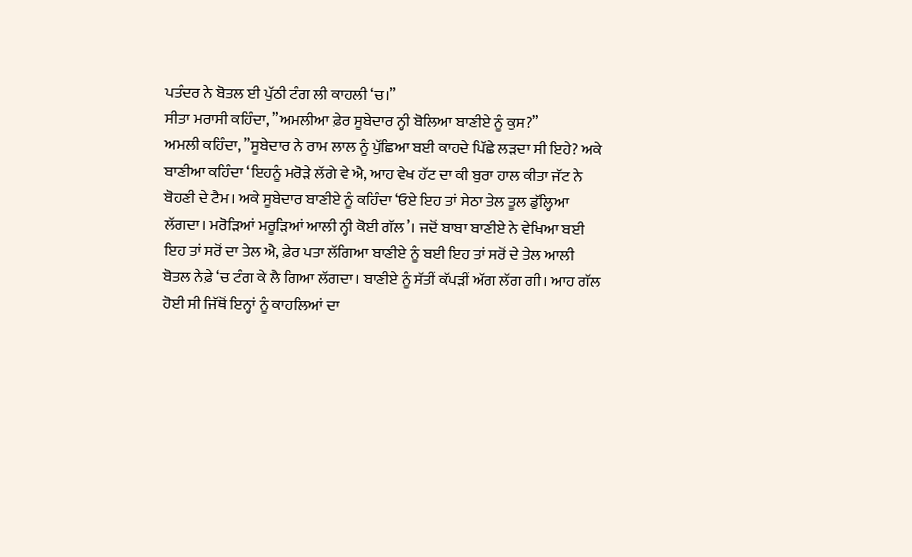ਪਤੰਦਰ ਨੇ ਬੋਤਲ ਈ ਪੁੱਠੀ ਟੰਗ ਲੀ ਕਾਹਲੀ ‘ਚ।”
ਸੀਤਾ ਮਰਾਸੀ ਕਹਿੰਦਾ, ”ਅਮਲੀਆ ਫ਼ੇਰ ਸੂਬੇਦਾਰ ਨ੍ਹੀ ਬੋਲਿਆ ਬਾਣੀਏ ਨੂੰ ਕੁਸ?”
ਅਮਲੀ ਕਹਿੰਦਾ, ”ਸੂਬੇਦਾਰ ਨੇ ਰਾਮ ਲਾਲ ਨੂੰ ਪੁੱਛਿਆ ਬਈ ਕਾਹਦੇ ਪਿੱਛੇ ਲੜਦਾ ਸੀ ਇਹੇ? ਅਕੇ ਬਾਣੀਆ ਕਹਿੰਦਾ ‘ਇਹਨੂੰ ਮਰੋੜੇ ਲੱਗੇ ਵੇ ਐ, ਆਹ ਵੇਖ ਹੱਟ ਦਾ ਕੀ ਬੁਰਾ ਹਾਲ ਕੀਤਾ ਜੱਟ ਨੇ ਬੋਹਣੀ ਦੇ ਟੈਮ। ਅਕੇ ਸੂਬੇਦਾਰ ਬਾਣੀਏ ਨੂੰ ਕਹਿੰਦਾ ‘ਓਏ ਇਹ ਤਾਂ ਸੇਠਾ ਤੇਲ ਤੂਲ ਡੁੱਲ੍ਹਿਆ ਲੱਗਦਾ। ਮਰੋੜਿਆਂ ਮਰੂੜਿਆਂ ਆਲੀ ਨ੍ਹੀ ਕੋਈ ਗੱਲ’। ਜਦੋਂ ਬਾਬਾ ਬਾਣੀਏ ਨੇ ਵੇਖਿਆ ਬਈ ਇਹ ਤਾਂ ਸਰੋਂ ਦਾ ਤੇਲ ਐ, ਫ਼ੇਰ ਪਤਾ ਲੱਗਿਆ ਬਾਣੀਏ ਨੂੰ ਬਈ ਇਹ ਤਾਂ ਸਰੋਂ ਦੇ ਤੇਲ ਆਲੀ ਬੋਤਲ ਨੇਫ਼ੇ ‘ਚ ਟੰਗ ਕੇ ਲੈ ਗਿਆ ਲੱਗਦਾ। ਬਾਣੀਏ ਨੂੰ ਸੱਤੀਂ ਕੱਪੜੀਂ ਅੱਗ ਲੱਗ ਗੀ। ਆਹ ਗੱਲ ਹੋਈ ਸੀ ਜਿੱਥੋਂ ਇਨ੍ਹਾਂ ਨੂੰ ਕਾਹਲਿਆਂ ਦਾ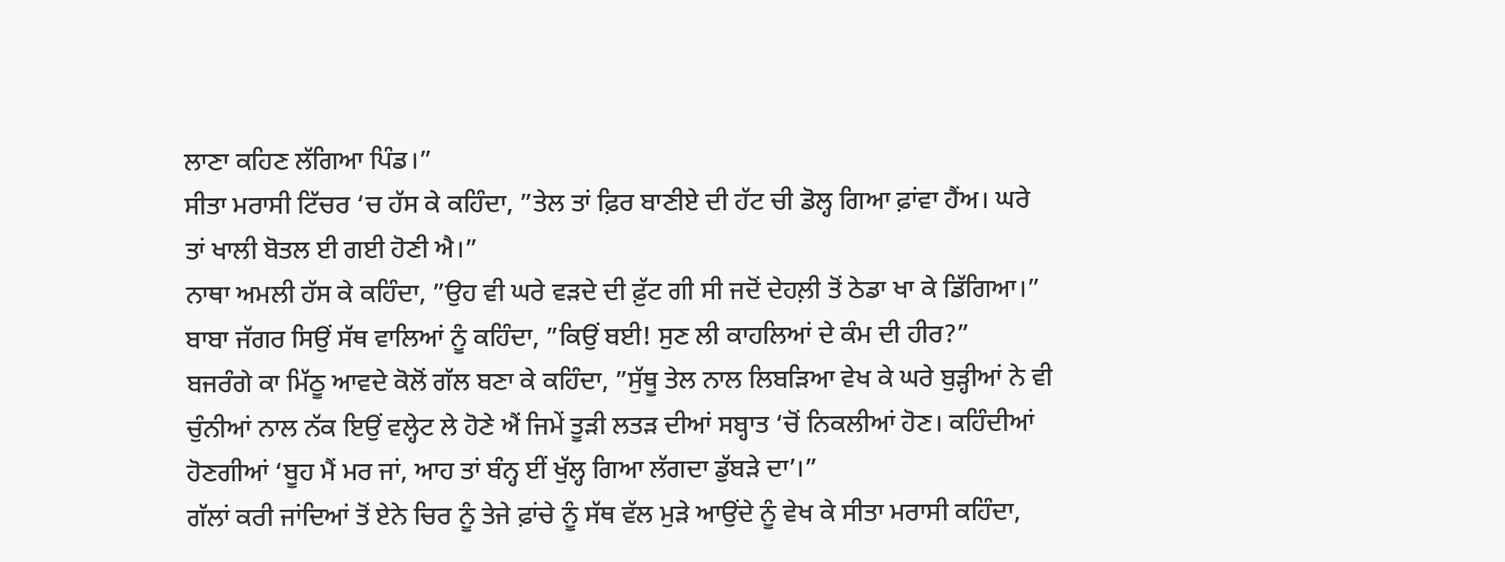ਲਾਣਾ ਕਹਿਣ ਲੱਗਿਆ ਪਿੰਡ।”
ਸੀਤਾ ਮਰਾਸੀ ਟਿੱਚਰ ‘ਚ ਹੱਸ ਕੇ ਕਹਿੰਦਾ, ”ਤੇਲ ਤਾਂ ਫ਼ਿਰ ਬਾਣੀਏ ਦੀ ਹੱਟ ਚੀ ਡੋਲ੍ਹ ਗਿਆ ਫ਼ਾਂਵਾ ਹੈਂਅ। ਘਰੇ ਤਾਂ ਖਾਲੀ ਬੋਤਲ ਈ ਗਈ ਹੋਣੀ ਐ।”
ਨਾਥਾ ਅਮਲੀ ਹੱਸ ਕੇ ਕਹਿੰਦਾ, ”ਉਹ ਵੀ ਘਰੇ ਵੜਦੇ ਦੀ ਫ਼ੁੱਟ ਗੀ ਸੀ ਜਦੋਂ ਦੇਹਲ਼ੀ ਤੋਂ ਠੇਡਾ ਖਾ ਕੇ ਡਿੱਗਿਆ।”
ਬਾਬਾ ਜੱਗਰ ਸਿਉਂ ਸੱਥ ਵਾਲਿਆਂ ਨੂੰ ਕਹਿੰਦਾ, ”ਕਿਉਂ ਬਈ! ਸੁਣ ਲੀ ਕਾਹਲਿਆਂ ਦੇ ਕੰਮ ਦੀ ਹੀਰ?”
ਬਜਰੰਗੇ ਕਾ ਮਿੱਠੂ ਆਵਦੇ ਕੋਲੋਂ ਗੱਲ ਬਣਾ ਕੇ ਕਹਿੰਦਾ, ”ਸੁੱਥੂ ਤੇਲ ਨਾਲ ਲਿਬੜਿਆ ਵੇਖ ਕੇ ਘਰੇ ਬੁੜ੍ਹੀਆਂ ਨੇ ਵੀ ਚੁੰਨੀਆਂ ਨਾਲ ਨੱਕ ਇਉਂ ਵਲ੍ਹੇਟ ਲੇ ਹੋਣੇ ਐਂ ਜਿਮੇਂ ਤੂੜੀ ਲਤੜ ਦੀਆਂ ਸਬ੍ਹਾਤ ‘ਚੋਂ ਨਿਕਲੀਆਂ ਹੋਣ। ਕਹਿੰਦੀਆਂ ਹੋਣਗੀਆਂ ‘ਬੂਹ ਮੈਂ ਮਰ ਜਾਂ, ਆਹ ਤਾਂ ਬੰਨ੍ਹ ਈਂ ਖੁੱਲ੍ਹ ਗਿਆ ਲੱਗਦਾ ਡੁੱਬੜੇ ਦਾ’।”
ਗੱਲਾਂ ਕਰੀ ਜਾਂਦਿਆਂ ਤੋਂ ਏਨੇ ਚਿਰ ਨੂੰ ਤੇਜੇ ਫ਼ਾਂਚੇ ਨੂੰ ਸੱਥ ਵੱਲ ਮੁੜੇ ਆਉਂਦੇ ਨੂੰ ਵੇਖ ਕੇ ਸੀਤਾ ਮਰਾਸੀ ਕਹਿੰਦਾ,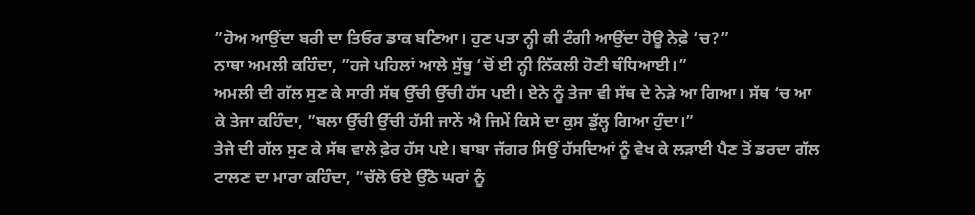”ਹੋਅ ਆਉਂਦਾ ਬਰੀ ਦਾ ਤਿਓਰ ਡਾਕ ਬਣਿਆ। ਹੁਣ ਪਤਾ ਨ੍ਹੀ ਕੀ ਟੰਗੀ ਆਉਂਦਾ ਹੋਊ ਨੇਫ਼ੇ ‘ਚ?”
ਨਾਥਾ ਅਮਲੀ ਕਹਿੰਦਾ, ”ਹਜੇ ਪਹਿਲਾਂ ਆਲੇ ਸੁੱਥੂ ‘ਚੋਂ ਈ ਨ੍ਹੀ ਨਿੱਕਲੀ ਹੋਣੀ ਥੰਧਿਆਈ।”
ਅਮਲੀ ਦੀ ਗੱਲ ਸੁਣ ਕੇ ਸਾਰੀ ਸੱਥ ਉੱਚੀ ਉੱਚੀ ਹੱਸ ਪਈ। ਏਨੇ ਨੂੰ ਤੇਜਾ ਵੀ ਸੱਥ ਦੇ ਨੇੜੇ ਆ ਗਿਆ। ਸੱਥ ‘ਚ ਆ ਕੇ ਤੇਜਾ ਕਹਿੰਦਾ, ”ਬਲਾ ਉੱਚੀ ਉੱਚੀ ਹੱਸੀ ਜਾਨੇਂ ਐ ਜਿਮੇਂ ਕਿਸੇ ਦਾ ਕੁਸ ਡੁੱਲ੍ਹ ਗਿਆ ਹੁੰਦਾ।”
ਤੇਜੇ ਦੀ ਗੱਲ ਸੁਣ ਕੇ ਸੱਥ ਵਾਲੇ ਫ਼ੇਰ ਹੱਸ ਪਏ। ਬਾਬਾ ਜੱਗਰ ਸਿਉਂ ਹੱਸਦਿਆਂ ਨੂੰ ਵੇਖ ਕੇ ਲੜਾਈ ਪੈਣ ਤੋਂ ਡਰਦਾ ਗੱਲ ਟਾਲਣ ਦਾ ਮਾਰਾ ਕਹਿੰਦਾ, ”ਚੱਲੋ ਓਏ ਉੱਠੋ ਘਰਾਂ ਨੂੰ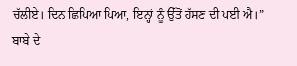ਚੱਲੀਏ। ਦਿਨ ਛਿਪਿਆ ਪਿਆ, ਇਨ੍ਹਾਂ ਨੂੰ ਉੱਤੋਂ ਹੱਸਣ ਦੀ ਪਈ ਐ।”
ਬਾਬੇ ਦੇ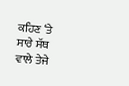ਕਹਿਣ ‘ਤੇ ਸਾਰੇ ਸੱਥ ਵਾਲੇ ਤੇਜੇ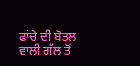ਫਾਂਚੇ ਦੀ ਬੋਤਲ ਵਾਲੀ ਗੱਲ ਤੋਂ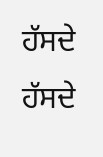ਹੱਸਦੇ ਹੱਸਦੇ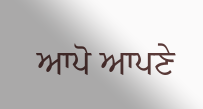ਆਪੋ ਆਪਣੇ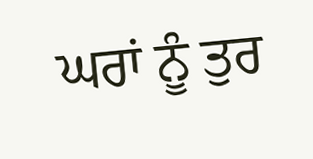ਘਰਾਂ ਨੂੰ ਤੁਰ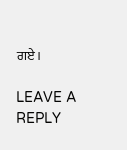ਗਏ।

LEAVE A REPLY